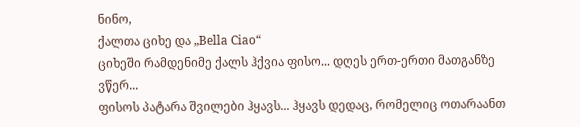ნინო,
ქალთა ციხე და „Bella Ciao“
ციხეში რამდენიმე ქალს ჰქვია ფისო... დღეს ერთ-ერთი მათგანზე
ვწერ...
ფისოს პატარა შვილები ჰყავს... ჰყავს დედაც, რომელიც ოთარაანთ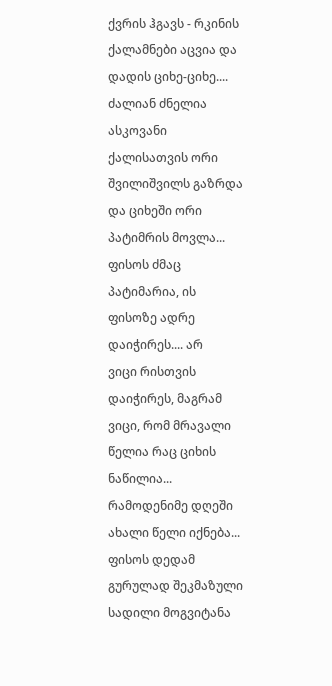ქვრის ჰგავს - რკინის ქალამნები აცვია და დადის ციხე-ციხე....
ძალიან ძნელია ასკოვანი ქალისათვის ორი შვილიშვილს გაზრდა
და ციხეში ორი პატიმრის მოვლა...
ფისოს ძმაც
პატიმარია, ის ფისოზე ადრე დაიჭირეს.... არ
ვიცი რისთვის დაიჭირეს, მაგრამ ვიცი, რომ მრავალი
წელია რაც ციხის ნაწილია...
რამოდენიმე დღეში ახალი წელი იქნება...
ფისოს დედამ
გურულად შეკმაზული სადილი მოგვიტანა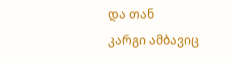და თან
კარგი ამბავიც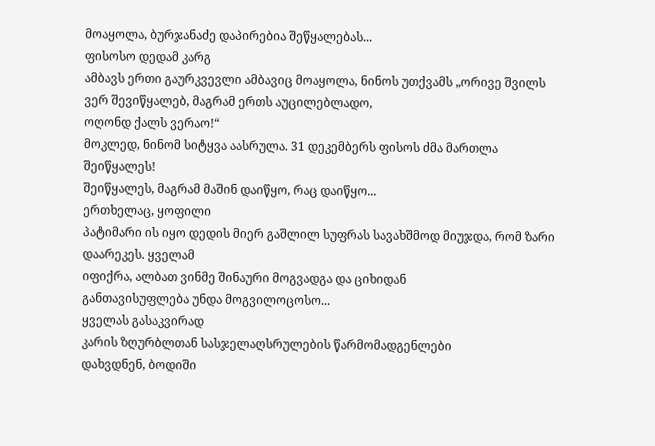მოაყოლა, ბურჯანაძე დაპირებია შეწყალებას...
ფისოსო დედამ კარგ
ამბავს ერთი გაურკვევლი ამბავიც მოაყოლა, ნინოს უთქვამს „ორივე შვილს ვერ შევიწყალებ, მაგრამ ერთს აუცილებლადო,
ოღონდ ქალს ვერაო!“
მოკლედ, ნინომ სიტყვა აასრულა. 31 დეკემბერს ფისოს ძმა მართლა შეიწყალეს!
შეიწყალეს, მაგრამ მაშინ დაიწყო, რაც დაიწყო...
ერთხელაც, ყოფილი
პატიმარი ის იყო დედის მიერ გაშლილ სუფრას სავახშმოდ მიუჯდა, რომ ზარი დაარეკეს. ყველამ
იფიქრა, ალბათ ვინმე შინაური მოგვადგა და ციხიდან
განთავისუფლება უნდა მოგვილოცოსო...
ყველას გასაკვირად
კარის ზღურბლთან სასჯელაღსრულების წარმომადგენლები
დახვდნენ, ბოდიში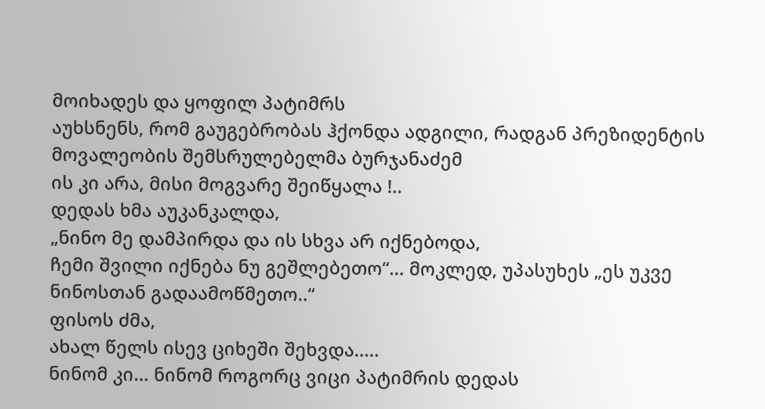მოიხადეს და ყოფილ პატიმრს
აუხსნენს, რომ გაუგებრობას ჰქონდა ადგილი, რადგან პრეზიდენტის მოვალეობის შემსრულებელმა ბურჯანაძემ
ის კი არა, მისი მოგვარე შეიწყალა !..
დედას ხმა აუკანკალდა,
„ნინო მე დამპირდა და ის სხვა არ იქნებოდა,
ჩემი შვილი იქნება ნუ გეშლებეთო“... მოკლედ, უპასუხეს „ეს უკვე ნინოსთან გადაამოწმეთო..“
ფისოს ძმა,
ახალ წელს ისევ ციხეში შეხვდა.....
ნინომ კი... ნინომ როგორც ვიცი პატიმრის დედას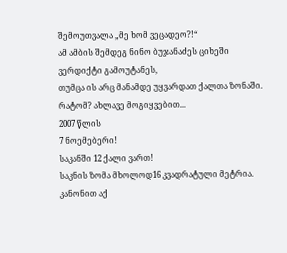შემოუთვალა „მე ხომ ვეცადეო?!“
ამ ამბის შემდეგ ნინო ბუჯანაძეს ციხეში ვერდიქტი გამოუტანეს,
თუმცა ის არც მანამდე უყვარდათ ქალთა ზონაში. რატომ? ახლავე მოგიყვებით...
2007 წლის
7 ნოემებერი!
საკანში 12 ქალი ვართ!
საკნის ზომა მხოლოდ16 კვადრატული მეტრია. კანონით აქ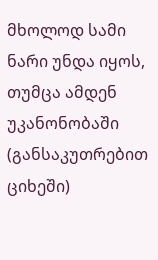მხოლოდ სამი ნარი უნდა იყოს, თუმცა ამდენ
უკანონობაში (განსაკუთრებით ციხეში)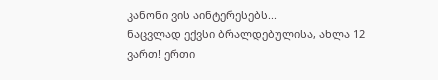კანონი ვის აინტერესებს...
ნაცვლად ექვსი ბრალდებულისა, ახლა 12
ვართ! ერთი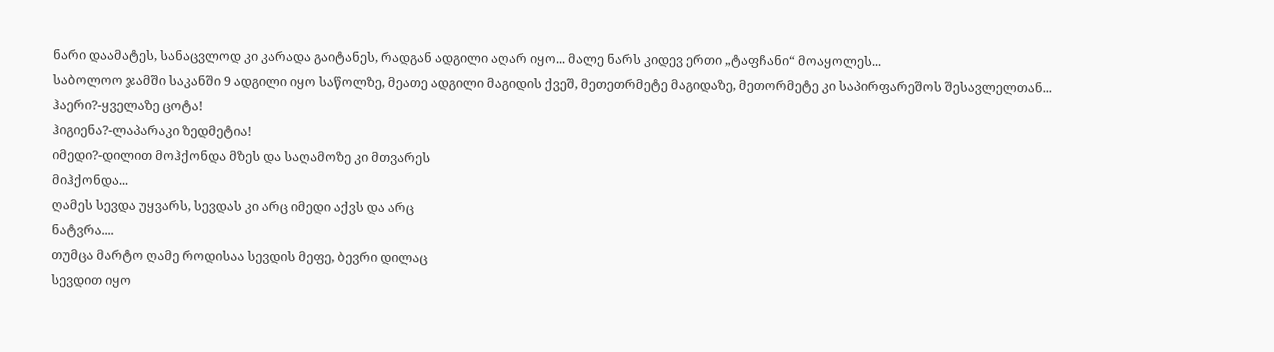ნარი დაამატეს, სანაცვლოდ კი კარადა გაიტანეს, რადგან ადგილი აღარ იყო... მალე ნარს კიდევ ერთი „ტაფჩანი“ მოაყოლეს...
საბოლოო ჯამში საკანში 9 ადგილი იყო საწოლზე, მეათე ადგილი მაგიდის ქვეშ, მეთეთრმეტე მაგიდაზე, მეთორმეტე კი საპირფარეშოს შესავლელთან...
ჰაერი?-ყველაზე ცოტა!
ჰიგიენა?-ლაპარაკი ზედმეტია!
იმედი?-დილით მოჰქონდა მზეს და საღამოზე კი მთვარეს
მიჰქონდა...
ღამეს სევდა უყვარს, სევდას კი არც იმედი აქვს და არც
ნატვრა....
თუმცა მარტო ღამე როდისაა სევდის მეფე, ბევრი დილაც
სევდით იყო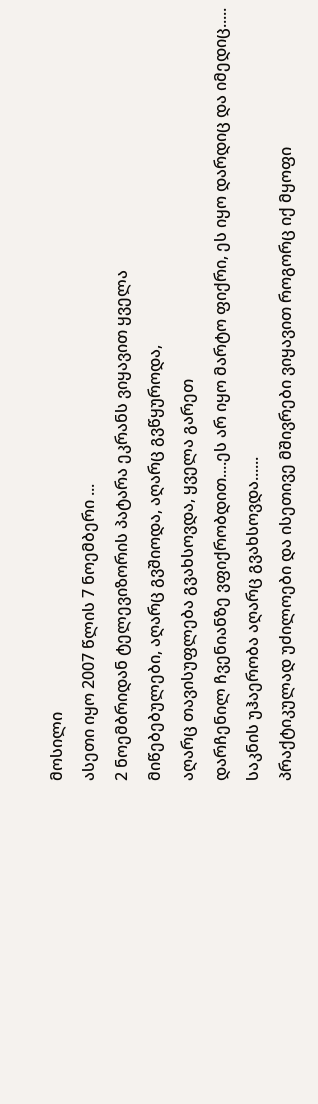მოსილი
ასეთი იყო 2007 წლის 7 ნოემბერი ...
2 ნოემბრიდან ტელევიზორის პატარა ეკრანს ვიყავით ყველა
მიწებებულები, აღარც გვშიოდა, აღარც გვწყუროდა,
აღარც თავისუფლება გვახსოვდა, ყველა გარეთ
დარჩენილ ჩვენიანზე ვფიქრობდით....ეს არ იყო მარტო ფიქრი, ეს იყო დარდიც და იმედიც.....
საკნის უჰაერობა აღარც გვახსოვდა......
პრაქტიკულად უძილოები და ისეთივე მშივრები ვიყავით როგორც იქ მყოფი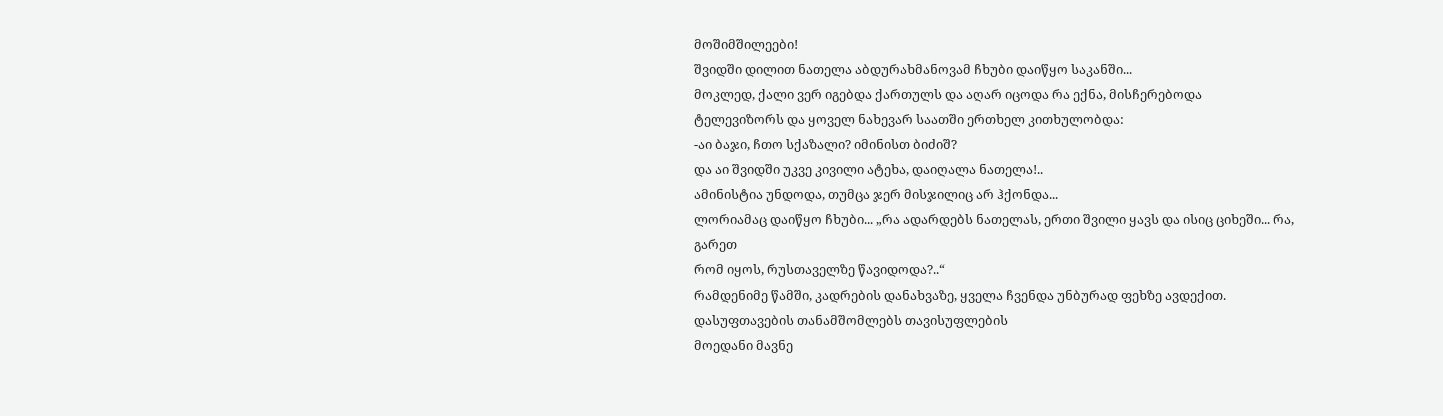მოშიმშილეები!
შვიდში დილით ნათელა აბდურახმანოვამ ჩხუბი დაიწყო საკანში...
მოკლედ, ქალი ვერ იგებდა ქართულს და აღარ იცოდა რა ექნა, მისჩერებოდა
ტელევიზორს და ყოველ ნახევარ საათში ერთხელ კითხულობდა:
-აი ბაჯი, ჩთო სქაზალი? იმინისთ ბიძიშ?
და აი შვიდში უკვე კივილი ატეხა, დაიღალა ნათელა!..
ამინისტია უნდოდა, თუმცა ჯერ მისჯილიც არ ჰქონდა...
ლორიამაც დაიწყო ჩხუბი... „რა ადარდებს ნათელას, ერთი შვილი ყავს და ისიც ციხეში... რა, გარეთ
რომ იყოს, რუსთაველზე წავიდოდა?..“
რამდენიმე წამში, კადრების დანახვაზე, ყველა ჩვენდა უნბურად ფეხზე ავდექით. დასუფთავების თანამშომლებს თავისუფლების
მოედანი მავნე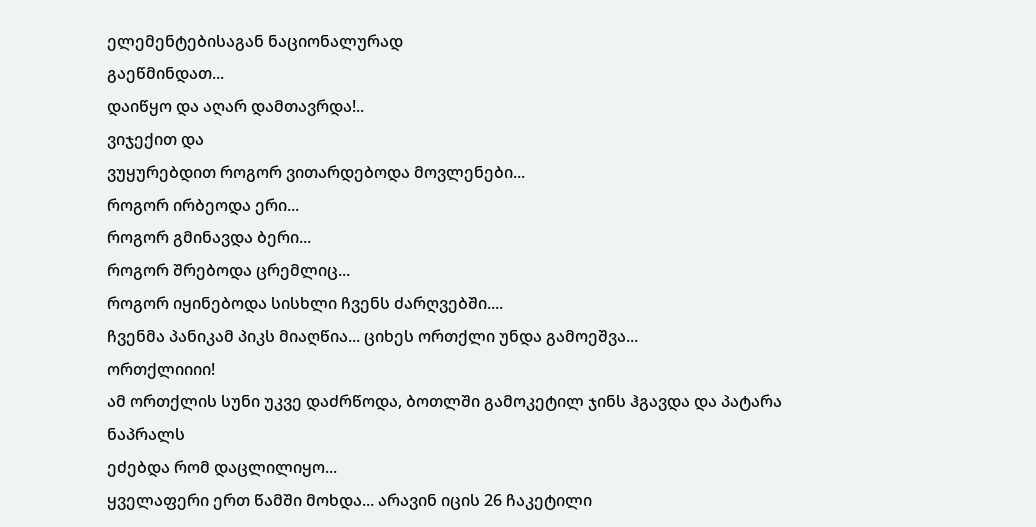ელემენტებისაგან ნაციონალურად
გაეწმინდათ...
დაიწყო და აღარ დამთავრდა!..
ვიჯექით და
ვუყურებდით როგორ ვითარდებოდა მოვლენები...
როგორ ირბეოდა ერი...
როგორ გმინავდა ბერი...
როგორ შრებოდა ცრემლიც...
როგორ იყინებოდა სისხლი ჩვენს ძარღვებში....
ჩვენმა პანიკამ პიკს მიაღწია... ციხეს ორთქლი უნდა გამოეშვა...
ორთქლიიიი!
ამ ორთქლის სუნი უკვე დაძრწოდა, ბოთლში გამოკეტილ ჯინს ჰგავდა და პატარა ნაპრალს
ეძებდა რომ დაცლილიყო...
ყველაფერი ერთ წამში მოხდა... არავინ იცის 26 ჩაკეტილი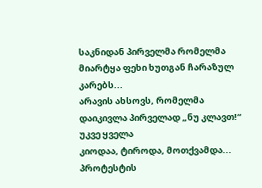საკნიდან პირველმა რომელმა
მიარტყა ფეხი ხუთგან ჩარაზულ კარებს...
არავის ახსოვს, რომელმა დაიკივლა პირველად „ნუ კლავთ!“
უკვე ყველა
კიოდაა, ტიროდა, მოთქვამდა...
პროტესტის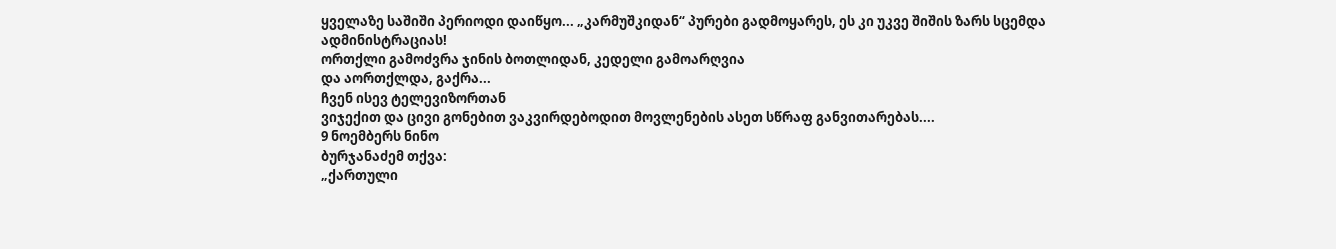ყველაზე საშიში პერიოდი დაიწყო... „კარმუშკიდან“ პურები გადმოყარეს, ეს კი უკვე შიშის ზარს სცემდა ადმინისტრაციას!
ორთქლი გამოძვრა ჯინის ბოთლიდან, კედელი გამოარღვია
და აორთქლდა, გაქრა...
ჩვენ ისევ ტელევიზორთან
ვიჯექით და ცივი გონებით ვაკვირდებოდით მოვლენების ასეთ სწრაფ განვითარებას....
9 ნოემბერს ნინო
ბურჯანაძემ თქვა:
„ქართული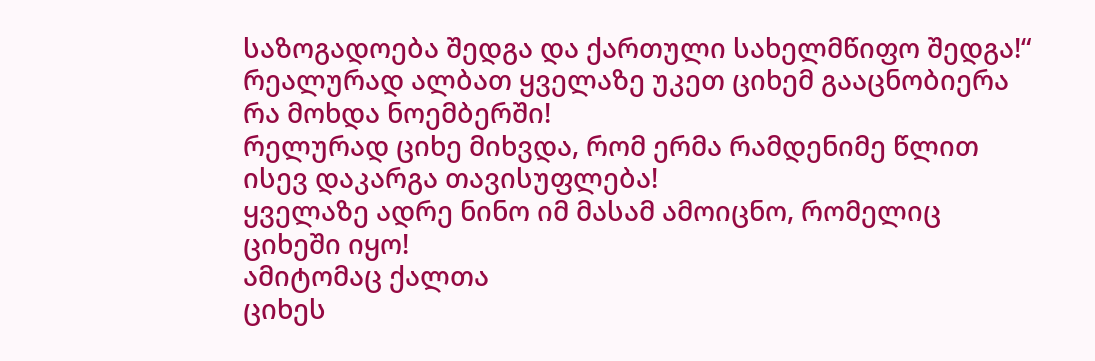საზოგადოება შედგა და ქართული სახელმწიფო შედგა!“
რეალურად ალბათ ყველაზე უკეთ ციხემ გააცნობიერა რა მოხდა ნოემბერში!
რელურად ციხე მიხვდა, რომ ერმა რამდენიმე წლით ისევ დაკარგა თავისუფლება!
ყველაზე ადრე ნინო იმ მასამ ამოიცნო, რომელიც ციხეში იყო!
ამიტომაც ქალთა
ციხეს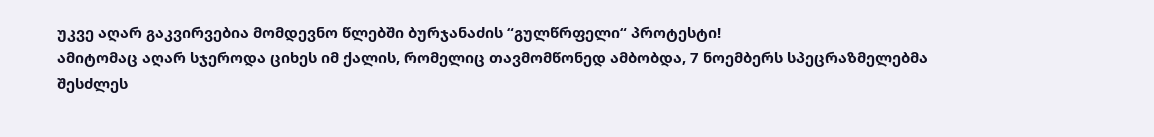უკვე აღარ გაკვირვებია მომდევნო წლებში ბურჯანაძის “გულწრფელი“ პროტესტი!
ამიტომაც აღარ სჯეროდა ციხეს იმ ქალის, რომელიც თავმომწონედ ამბობდა, 7 ნოემბერს სპეცრაზმელებმა
შესძლეს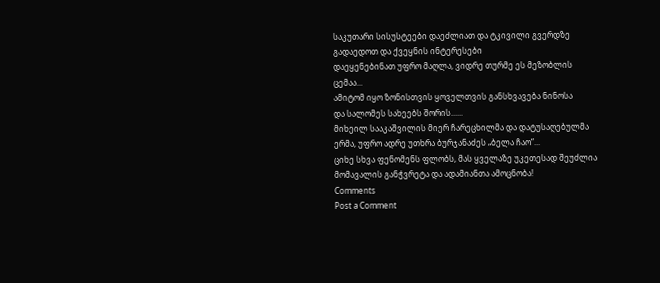საკუთარი სისუსტეები დაეძლიათ და ტკივილი გვერდზე გადაედოთ და ქვეყნის ინტერესები
დაეყენებინათ უფრო მაღლა, ვიდრე თურმე ეს მეზობლის
ცემაა...
ამიტომ იყო ზონისთვის ყოველთვის განსხვავება ნინოსა
და სალომეს სახეებს შორის......
მიხეილ სააკაშვილის მიერ ჩარეცხილმა და დატუსაღებულმა
ერმა, უფრო ადრე უთხრა ბურჯანაძეს „ბელა ჩაო“...
ციხე სხვა ფენომენს ფლობს, მას ყველაზე უკეთესად შეუძლია
მომავალის განჭვრეტა და ადამიანთა ამოცნობა!
Comments
Post a Comment